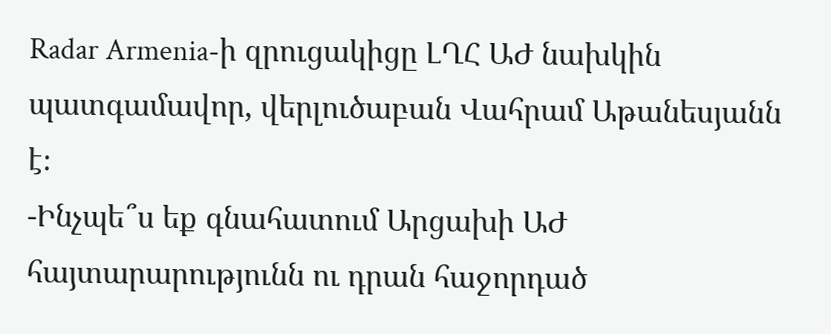Radar Armenia-ի զրուցակիցը ԼՂՀ ԱԺ նախկին պատգամավոր, վերլուծաբան Վահրամ Աթանեսյանն է։
-Ինչպե՞ս եք գնահատում Արցախի ԱԺ հայտարարությունն ու դրան հաջորդած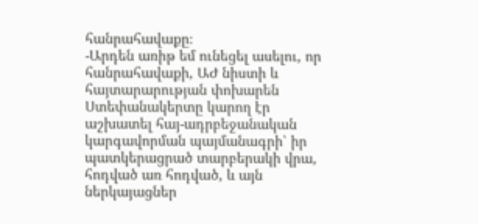հանրահավաքը։
-Արդեն առիթ եմ ունեցել ասելու, որ հանրահավաքի, ԱԺ նիստի և հայտարարության փոխարեն Ստեփանակերտը կարող էր աշխատել հայ-ադրբեջանական կարգավորման պայմանագրի՝ իր պատկերացրած տարբերակի վրա, հոդված առ հոդված, և այն ներկայացներ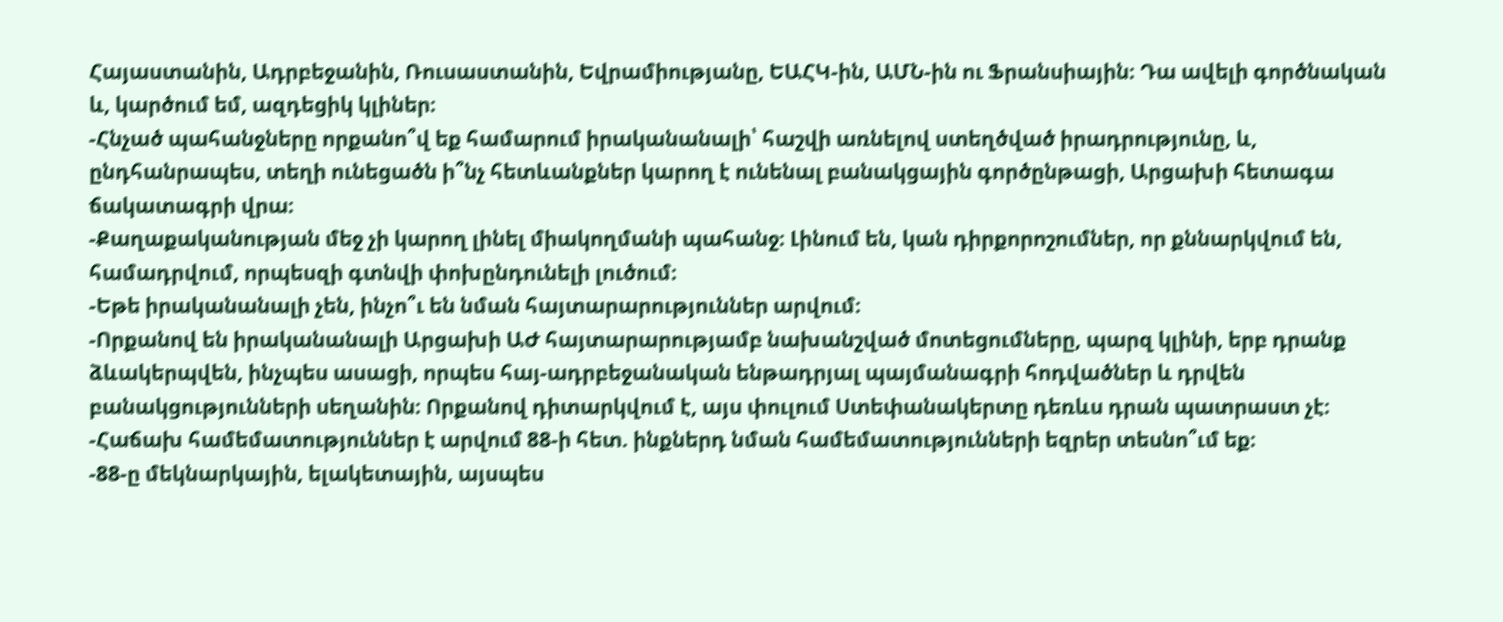Հայաստանին, Ադրբեջանին, Ռուսաստանին, Եվրամիությանը, ԵԱՀԿ-ին, ԱՄՆ-ին ու Ֆրանսիային։ Դա ավելի գործնական և, կարծում եմ, ազդեցիկ կլիներ։
-Հնչած պահանջները որքանո՞վ եք համարում իրականանալի՝ հաշվի առնելով ստեղծված իրադրությունը, և, ընդհանրապես, տեղի ունեցածն ի՞նչ հետևանքներ կարող է ունենալ բանակցային գործընթացի, Արցախի հետագա ճակատագրի վրա։
-Քաղաքականության մեջ չի կարող լինել միակողմանի պահանջ։ Լինում են, կան դիրքորոշումներ, որ քննարկվում են, համադրվում, որպեսզի գտնվի փոխընդունելի լուծում։
-Եթե իրականանալի չեն, ինչո՞ւ են նման հայտարարություններ արվում։
-Որքանով են իրականանալի Արցախի ԱԺ հայտարարությամբ նախանշված մոտեցումները, պարզ կլինի, երբ դրանք ձևակերպվեն, ինչպես ասացի, որպես հայ-ադրբեջանական ենթադրյալ պայմանագրի հոդվածներ և դրվեն բանակցությունների սեղանին։ Որքանով դիտարկվում է, այս փուլում Ստեփանակերտը դեռևս դրան պատրաստ չէ։
-Հաճախ համեմատություններ է արվում 88-ի հետ. ինքներդ նման համեմատությունների եզրեր տեսնո՞ւմ եք։
-88-ը մեկնարկային, ելակետային, այսպես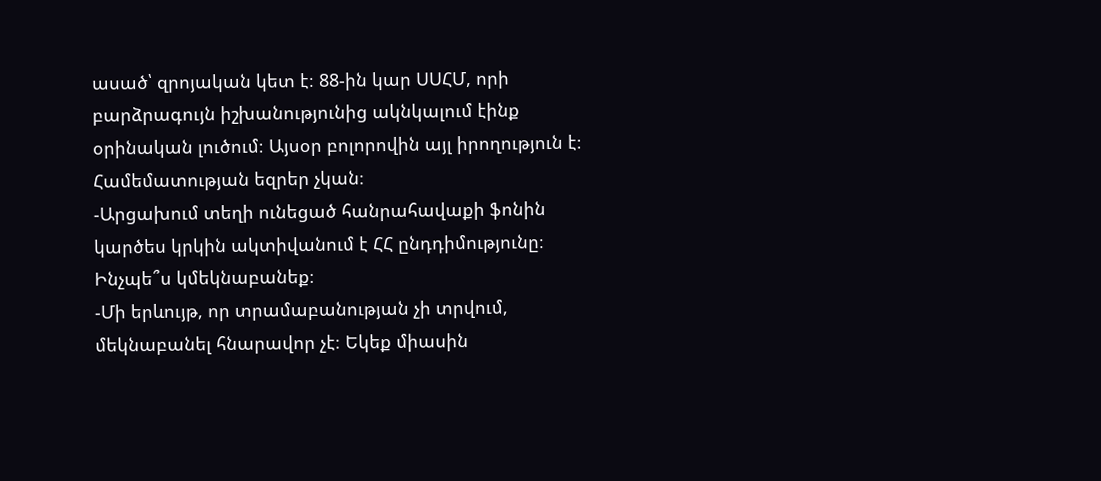ասած՝ զրոյական կետ է։ 88-ին կար ՍՍՀՄ, որի բարձրագույն իշխանությունից ակնկալում էինք օրինական լուծում։ Այսօր բոլորովին այլ իրողություն է։ Համեմատության եզրեր չկան։
-Արցախում տեղի ունեցած հանրահավաքի ֆոնին կարծես կրկին ակտիվանում է ՀՀ ընդդիմությունը։ Ինչպե՞ս կմեկնաբանեք։
-Մի երևույթ, որ տրամաբանության չի տրվում, մեկնաբանել հնարավոր չէ։ Եկեք միասին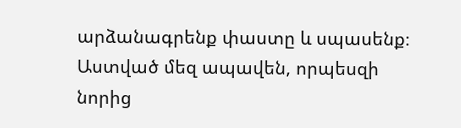արձանագրենք փաստը և սպասենք։ Աստված մեզ ապավեն, որպեսզի նորից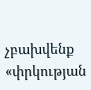չբախվենք «փրկության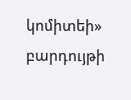կոմիտեի» բարդույթի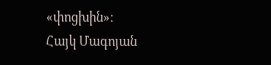«փոցխին»։
Հայկ Մագոյան